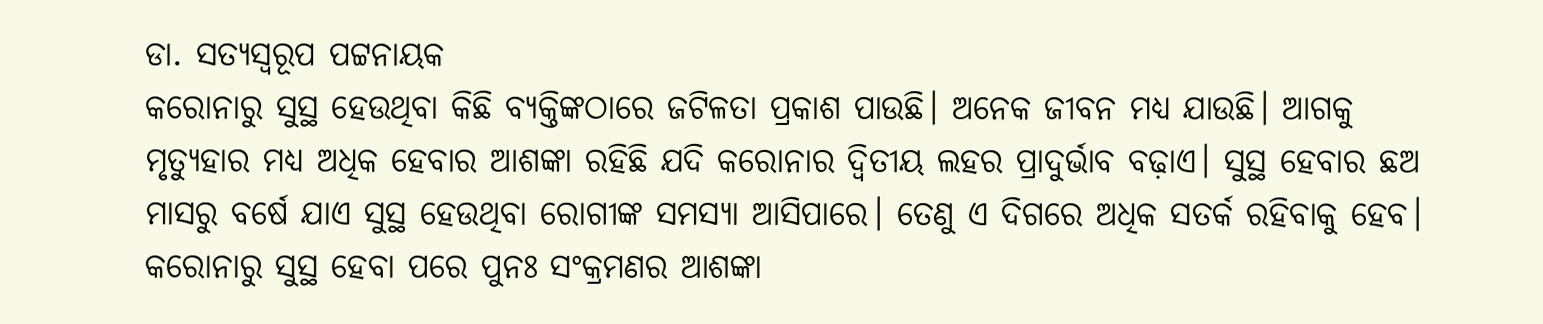ଡା. ସତ୍ୟସ୍ବରୂପ ପଟ୍ଟନାୟକ
କରୋନାରୁ ସୁସ୍ଥ ହେଉଥିବା କିଛି ବ୍ୟକ୍ତିଙ୍କଠାରେ ଜଟିଳତା ପ୍ରକାଶ ପାଉଛି। ଅନେକ ଜୀବନ ମଧ୍ୟ ଯାଉଛି। ଆଗକୁ ମୃତ୍ୟୁହାର ମଧ୍ୟ ଅଧିକ ହେବାର ଆଶଙ୍କା ରହିଛି ଯଦି କରୋନାର ଦ୍ୱିତୀୟ ଲହର ପ୍ରାଦୁର୍ଭାବ ବଢ଼ାଏ। ସୁସ୍ଥ ହେବାର ଛଅ ମାସରୁ ବର୍ଷେ ଯାଏ ସୁସ୍ଥ ହେଉଥିବା ରୋଗୀଙ୍କ ସମସ୍ୟା ଆସିପାରେ। ତେଣୁ ଏ ଦିଗରେ ଅଧିକ ସତର୍କ ରହିବାକୁ ହେବ। କରୋନାରୁ ସୁସ୍ଥ ହେବା ପରେ ପୁନଃ ସଂକ୍ରମଣର ଆଶଙ୍କା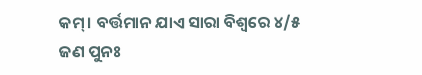କମ୍। ବର୍ତ୍ତମାନ ଯାଏ ସାରା ବିଶ୍ୱରେ ୪/୫ ଜଣ ପୁନଃ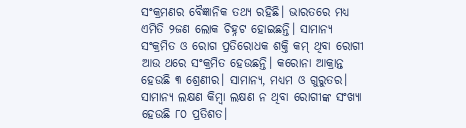ସଂକ୍ରମଣର ବୈଜ୍ଞାନିକ ତଥ୍ୟ ରହିଛି। ଭାରତରେ ମଧ୍ୟ ଏମିତି ୨ଜଣ ଲୋକ ଚିହ୍ନଟ ହୋଇଛନ୍ତି। ସାମାନ୍ୟ ସଂକ୍ରମିତ ଓ ରୋଗ ପ୍ରତିରୋଧକ ଶକ୍ତି କମ୍ ଥିବା ରୋଗୀ ଆଉ ଥରେ ସଂକ୍ରମିତ ହେଉଛନ୍ତି। କରୋନା ଆକ୍ରାନ୍ତ ହେଉଛି ୩ ଶ୍ରେଣୀର। ସାମାନ୍ୟ, ମଧ୍ୟମ ଓ ଗୁରୁତର। ସାମାନ୍ୟ ଲକ୍ଷଣ କିମ୍ବା ଲକ୍ଷଣ ନ ଥିବା ରୋଗୀଙ୍କ ସଂଖ୍ୟା ହେଉଛି ୮୦ ପ୍ରତିଶତ।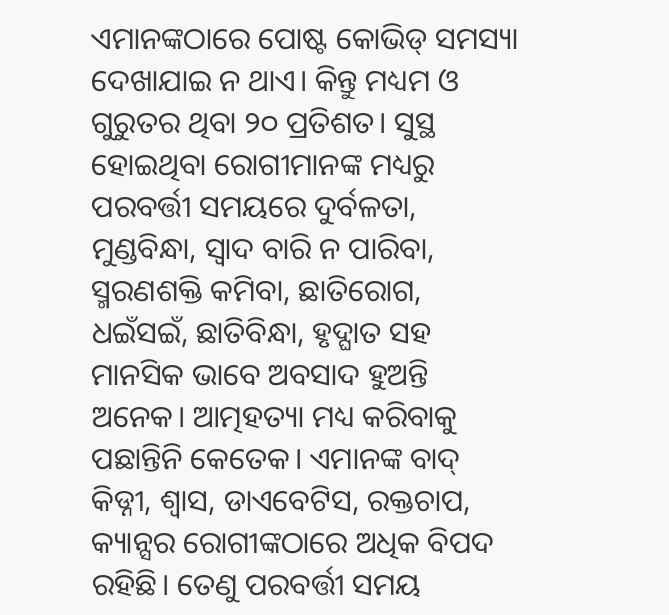ଏମାନଙ୍କଠାରେ ପୋଷ୍ଟ କୋଭିଡ୍ ସମସ୍ୟା ଦେଖାଯାଇ ନ ଥାଏ। କିନ୍ତୁ ମଧ୍ୟମ ଓ ଗୁରୁତର ଥିବା ୨୦ ପ୍ରତିଶତ। ସୁସ୍ଥ ହୋଇଥିବା ରୋଗୀମାନଙ୍କ ମଧ୍ୟରୁ ପରବର୍ତ୍ତୀ ସମୟରେ ଦୁର୍ବଳତା, ମୁଣ୍ଡବିନ୍ଧା, ସ୍ବାଦ ବାରି ନ ପାରିବା, ସ୍ମରଣଶକ୍ତି କମିବା, ଛାତିରୋଗ, ଧଇଁସଇଁ, ଛାତିବିନ୍ଧା, ହୃଦ୍ଘାତ ସହ ମାନସିକ ଭାବେ ଅବସାଦ ହୁଅନ୍ତି ଅନେକ। ଆତ୍ମହତ୍ୟା ମଧ୍ୟ କରିବାକୁ ପଛାନ୍ତିନି କେତେକ। ଏମାନଙ୍କ ବାଦ୍ କିଡ୍ନୀ, ଶ୍ୱାସ, ଡାଏବେଟିସ, ରକ୍ତଚାପ, କ୍ୟାନ୍ସର ରୋଗୀଙ୍କଠାରେ ଅଧିକ ବିପଦ ରହିଛି। ତେଣୁ ପରବର୍ତ୍ତୀ ସମୟ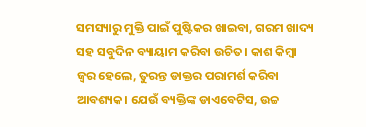ସମସ୍ୟାରୁ ମୁକ୍ତି ପାଇଁ ପୁଷ୍ଟିକର ଖାଇବା, ଗରମ ଖାଦ୍ୟ ସହ ସବୁଦିନ ବ୍ୟାୟାମ କରିବା ଉଚିତ। କାଶ କିମ୍ବା ଜ୍ୱର ହେଲେ, ତୁରନ୍ତ ଡାକ୍ତର ପରାମର୍ଶ କରିବା ଆବଶ୍ୟକ। ଯେଉଁ ବ୍ୟକ୍ତିଙ୍କ ଡାଏବେଟିସ, ଉଚ୍ଚ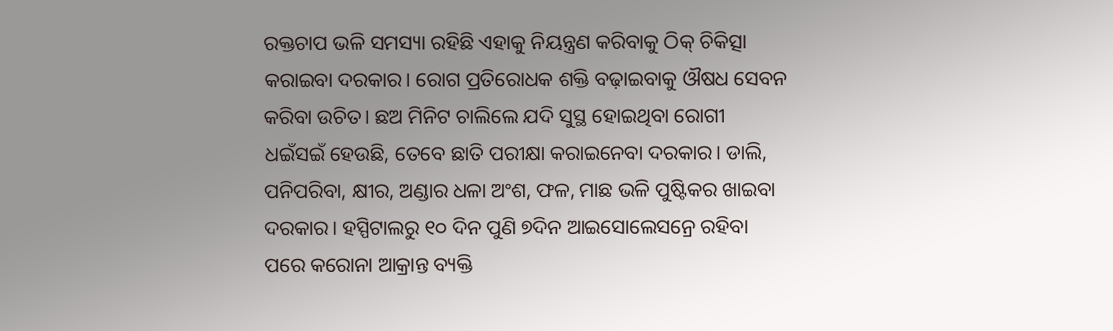ରକ୍ତଚାପ ଭଳି ସମସ୍ୟା ରହିଛି ଏହାକୁ ନିୟନ୍ତ୍ରଣ କରିବାକୁ ଠିକ୍ ଚିକିତ୍ସା କରାଇବା ଦରକାର। ରୋଗ ପ୍ରତିରୋଧକ ଶକ୍ତି ବଢ଼ାଇବାକୁ ଔଷଧ ସେବନ କରିବା ଉଚିତ। ଛଅ ମିନିଟ ଚାଲିଲେ ଯଦି ସୁସ୍ଥ ହୋଇଥିବା ରୋଗୀ ଧଇଁସଇଁ ହେଉଛି, ତେବେ ଛାତି ପରୀକ୍ଷା କରାଇନେବା ଦରକାର। ଡାଲି, ପନିପରିବା, କ୍ଷୀର, ଅଣ୍ଡାର ଧଳା ଅଂଶ, ଫଳ, ମାଛ ଭଳି ପୁଷ୍ଟିକର ଖାଇବା ଦରକାର। ହସ୍ପିଟାଲରୁ ୧୦ ଦିନ ପୁଣି ୭ଦିନ ଆଇସୋଲେସନ୍ରେ ରହିବା ପରେ କରୋନା ଆକ୍ରାନ୍ତ ବ୍ୟକ୍ତି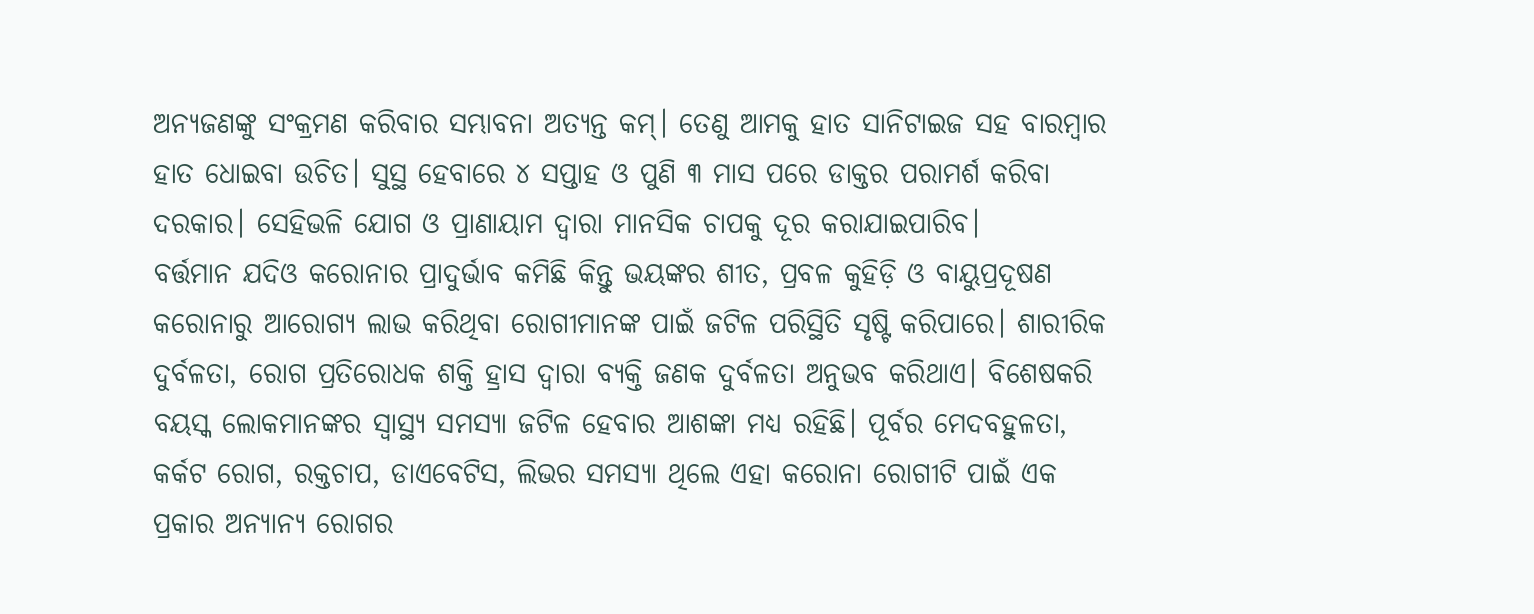ଅନ୍ୟଜଣଙ୍କୁ ସଂକ୍ରମଣ କରିବାର ସମ୍ଭାବନା ଅତ୍ୟନ୍ତ କମ୍। ତେଣୁ ଆମକୁ ହାତ ସାନିଟାଇଜ ସହ ବାରମ୍ବାର ହାତ ଧୋଇବା ଉଚିତ। ସୁସ୍ଥ ହେବାରେ ୪ ସପ୍ତାହ ଓ ପୁଣି ୩ ମାସ ପରେ ଡାକ୍ତର ପରାମର୍ଶ କରିବା ଦରକାର। ସେହିଭଳି ଯୋଗ ଓ ପ୍ରାଣାୟାମ ଦ୍ୱାରା ମାନସିକ ଚାପକୁ ଦୂର କରାଯାଇପାରିବ।
ବର୍ତ୍ତମାନ ଯଦିଓ କରୋନାର ପ୍ରାଦୁର୍ଭାବ କମିଛି କିନ୍ତୁ ଭୟଙ୍କର ଶୀତ, ପ୍ରବଳ କୁହିଡ଼ି ଓ ବାୟୁପ୍ରଦୂଷଣ କରୋନାରୁ ଆରୋଗ୍ୟ ଲାଭ କରିଥିବା ରୋଗୀମାନଙ୍କ ପାଇଁ ଜଟିଳ ପରିସ୍ଥିତି ସୃଷ୍ଟି କରିପାରେ। ଶାରୀରିକ ଦୁର୍ବଳତା, ରୋଗ ପ୍ରତିରୋଧକ ଶକ୍ତି ହ୍ରାସ ଦ୍ୱାରା ବ୍ୟକ୍ତି ଜଣକ ଦୁର୍ବଳତା ଅନୁଭବ କରିଥାଏ। ବିଶେଷକରି ବୟସ୍କ ଲୋକମାନଙ୍କର ସ୍ବାସ୍ଥ୍ୟ ସମସ୍ୟା ଜଟିଳ ହେବାର ଆଶଙ୍କା ମଧ୍ୟ ରହିଛି। ପୂର୍ବର ମେଦବହୁଳତା, କର୍କଟ ରୋଗ, ରକ୍ତଚାପ, ଡାଏବେଟିସ, ଲିଭର ସମସ୍ୟା ଥିଲେ ଏହା କରୋନା ରୋଗୀଟି ପାଇଁ ଏକ ପ୍ରକାର ଅନ୍ୟାନ୍ୟ ରୋଗର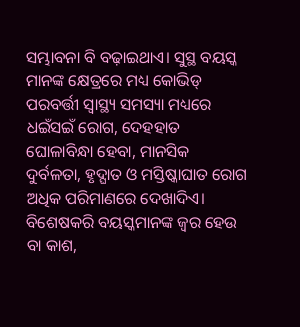ସମ୍ଭାବନା ବି ବଢ଼ାଇଥାଏ। ସୁସ୍ଥ ବୟସ୍କ ମାନଙ୍କ କ୍ଷେତ୍ରରେ ମଧ୍ୟ କୋଭିଡ୍ ପରବର୍ତ୍ତୀ ସ୍ବାସ୍ଥ୍ୟ ସମସ୍ୟା ମଧ୍ୟରେ ଧଇଁସଇଁ ରୋଗ, ଦେହହାତ ଘୋଳାବିନ୍ଧା ହେବା, ମାନସିକ ଦୁର୍ବଳତା, ହୃଦ୍ଘାତ ଓ ମସ୍ତିଷ୍କାଘାତ ରୋଗ ଅଧିକ ପରିମାଣରେ ଦେଖାଦିଏ। ବିଶେଷକରି ବୟସ୍କମାନଙ୍କ ଜ୍ୱର ହେଉ ବା କାଶ,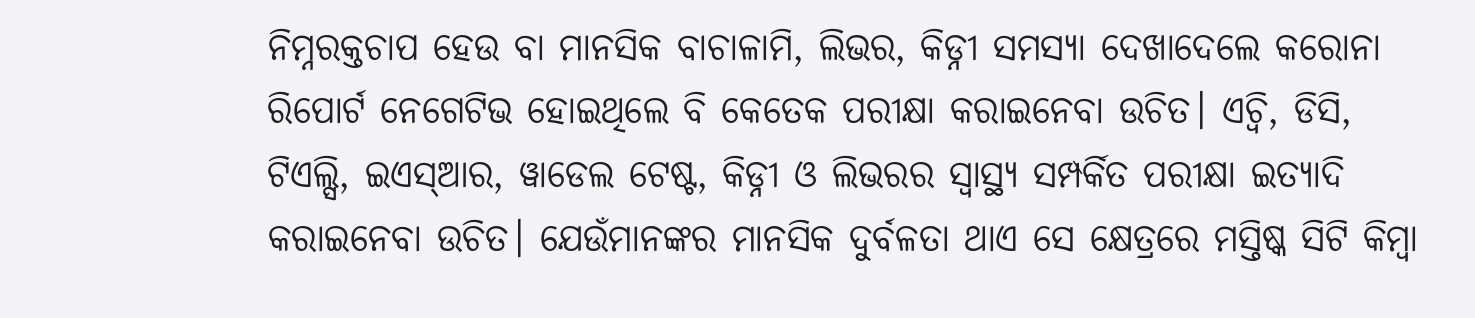ନିମ୍ନରକ୍ତଚାପ ହେଉ ବା ମାନସିକ ବାଚାଳାମି, ଲିଭର, କିଡ୍ନୀ ସମସ୍ୟା ଦେଖାଦେଲେ କରୋନା ରିପୋର୍ଟ ନେଗେଟିଭ ହୋଇଥିଲେ ବି କେତେକ ପରୀକ୍ଷା କରାଇନେବା ଉଚିତ। ଏଚ୍ବି, ଡିସି, ଟିଏଲ୍ସି, ଇଏସ୍ଆର, ୱାଡେଲ ଟେଷ୍ଟ, କିଡ୍ନୀ ଓ ଲିଭରର ସ୍ବାସ୍ଥ୍ୟ ସମ୍ପର୍କିତ ପରୀକ୍ଷା ଇତ୍ୟାଦି କରାଇନେବା ଉଚିତ। ଯେଉଁମାନଙ୍କର ମାନସିକ ଦୁର୍ବଳତା ଥାଏ ସେ କ୍ଷେତ୍ରରେ ମସ୍ତିଷ୍କ ସିଟି କିମ୍ବା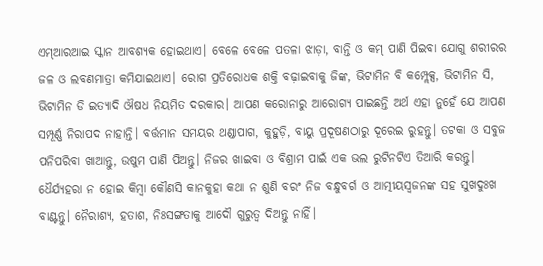ଏମ୍ଆରଆଇ ସ୍କାନ ଆବଶ୍ୟକ ହୋଇଥାଏ। ବେଳେ ବେଳେ ପତଳା ଝାଡ଼ା, ବାନ୍ତି ଓ କମ୍ ପାଣି ପିଇବା ଯୋଗୁ ଶରୀରର ଜଳ ଓ ଲବଣମାତ୍ରା କମିଯାଇଥାଏ। ରୋଗ ପ୍ରତିରୋଧକ ଶକ୍ତି ବଢ଼ାଇବାକୁ ଜିଙ୍କ, ଭିଟାମିନ ବି କମ୍ପ୍ଲେକ୍ସ, ଭିଟାମିନ ସି, ଭିଟାମିନ ଡି ଇତ୍ୟାଦି ଔଷଧ ନିୟମିତ ଦରକାର। ଆପଣ କରୋନାରୁ ଆରୋଗ୍ୟ ପାଇଛନ୍ତି ଅର୍ଥ ଏହା ନୁହେଁ ଯେ ଆପଣ ସମ୍ପୂର୍ଣ୍ଣ ନିରାପଦ ନାହାନ୍ତି। ବର୍ତ୍ତମାନ ସମୟର ଥଣ୍ଡାପାଗ, କୁହୁଡ଼ି, ବାୟୁ ପ୍ରଦୂଷଣଠାରୁ ଦୂରେଇ ରୁହନ୍ତୁ। ତଟକା ଓ ସବୁଜ ପନିପରିବା ଖାଆନ୍ତୁ, ଉଷୁମ ପାଣି ପିଅନ୍ତୁ। ନିଜର ଖାଇବା ଓ ବିଶ୍ରାମ ପାଇଁ ଏକ ଭଲ ରୁଟିନଟିଏ ତିଆରି କରନ୍ତୁ। ଧୈର୍ଯ୍ୟହରା ନ ହୋଇ କିମ୍ବା କୌଣସି କାନକୁହା କଥା ନ ଶୁଣି ବରଂ ନିଜ ବନ୍ଧୁବର୍ଗ ଓ ଆତ୍ମୀୟସ୍ବଜନଙ୍କ ସହ ସୁଖଦୁଃଖ ବାଣ୍ଟନ୍ତୁ। ନୈରାଶ୍ୟ, ହତାଶ, ନିଃସଙ୍ଗତାକୁ ଆଦୌ ଗୁରୁତ୍ୱ ଦିଅନ୍ତୁ ନାହିଁ।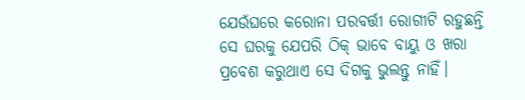ଯେଉଁଘରେ କରୋନା ପରବର୍ତ୍ତୀ ରୋଗୀଟି ରହୁଛନ୍ତି ସେ ଘରକୁ ଯେପରି ଠିକ୍ ଭାବେ ବାୟୁ ଓ ଖରା ପ୍ରବେଶ କରୁଥାଏ ସେ ଦିଗକୁ ଭୁଲନ୍ତୁ ନାହିଁ।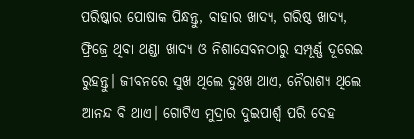ପରିଷ୍କାର ପୋଷାକ ପିନ୍ଧନ୍ତୁ, ବାହାର ଖାଦ୍ୟ, ଗରିଷ୍ଠ ଖାଦ୍ୟ, ଫ୍ରିଜ୍ରେ ଥିବା ଥଣ୍ଡା ଖାଦ୍ୟ ଓ ନିଶାସେବନଠାରୁ ସମ୍ପୂର୍ଣ୍ଣ ଦୂରେଇ ରୁହନ୍ତୁ। ଜୀବନରେ ସୁଖ ଥିଲେ ଦୁଃଖ ଥାଏ, ନୈରାଶ୍ୟ ଥିଲେ ଆନନ୍ଦ ବି ଥାଏ। ଗୋଟିଏ ମୁଦ୍ରାର ଦୁଇପାର୍ଶ୍ୱ ପରି ଦେହ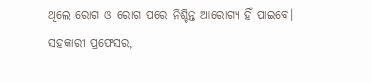ଥିଲେ ରୋଗ ଓ ରୋଗ ପରେ ନିଶ୍ଚିନ୍ତ ଆରୋଗ୍ୟ ହିଁ ପାଇବେ।
ସହକାରୀ ପ୍ରଫେସର,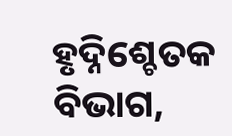ହୃଦ୍ନିଶ୍ଚେତକ ବିଭାଗ,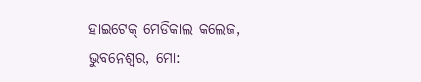ହାଇଟେକ୍ ମେଡିକାଲ କଲେଜ, ଭୁବନେଶ୍ୱର, ମୋ: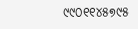୯୯୦୧୧୪୫୭୯୫